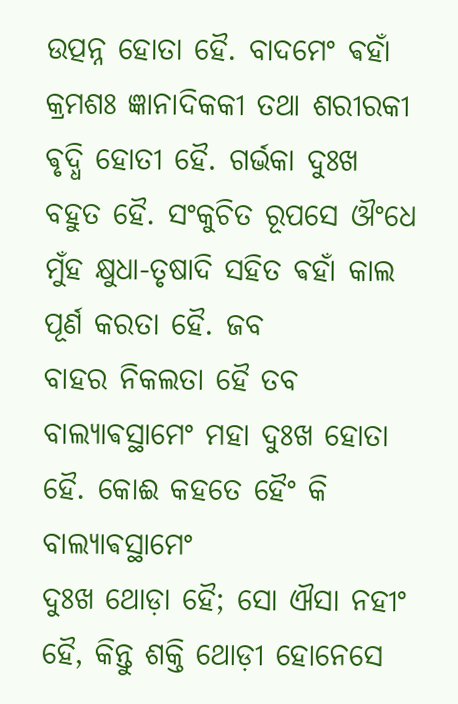ଉତ୍ପନ୍ନ ହୋତା ହୈ. ବାଦମେଂ ଵହାଁ କ୍ରମଶଃ ଜ୍ଞାନାଦିକକୀ ତଥା ଶରୀରକୀ ଵୃଦ୍ଧି ହୋତୀ ହୈ. ଗର୍ଭକା ଦୁଃଖ
ବହୁତ ହୈ. ସଂକୁଚିତ ରୂପସେ ଔଂଧେ ମୁଁହ କ୍ଷୁଧା-ତୃଷାଦି ସହିତ ଵହାଁ କାଲ ପୂର୍ଣ କରତା ହୈ. ଜବ
ବାହର ନିକଲତା ହୈ ତବ ବାଲ୍ଯାଵସ୍ଥାମେଂ ମହା ଦୁଃଖ ହୋତା ହୈ. କୋଈ କହତେ ହୈଂ କି ବାଲ୍ଯାଵସ୍ଥାମେଂ
ଦୁଃଖ ଥୋଡ଼ା ହୈ; ସୋ ଐସା ନହୀଂ ହୈ, କିନ୍ତୁ ଶକ୍ତି ଥୋଡ଼ୀ ହୋନେସେ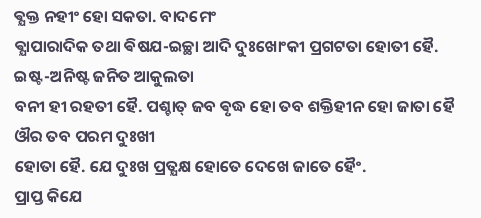ଵ୍ଯକ୍ତ ନହୀଂ ହୋ ସକତା. ବାଦମେଂ
ଵ୍ଯାପାରାଦିକ ତଥା ଵିଷଯ-ଇଚ୍ଛା ଆଦି ଦୁଃଖୋଂକୀ ପ୍ରଗଟତା ହୋତୀ ହୈ. ଇଷ୍ଟ-ଅନିଷ୍ଟ ଜନିତ ଆକୁଲତା
ବନୀ ହୀ ରହତୀ ହୈ. ପଶ୍ଚାତ୍ ଜବ ଵୃଦ୍ଧ ହୋ ତବ ଶକ୍ତିହୀନ ହୋ ଜାତା ହୈ ଔର ତବ ପରମ ଦୁଃଖୀ
ହୋତା ହୈ. ଯେ ଦୁଃଖ ପ୍ରତ୍ଯକ୍ଷ ହୋତେ ଦେଖେ ଜାତେ ହୈଂ.
ପ୍ରାପ୍ତ କିଯେ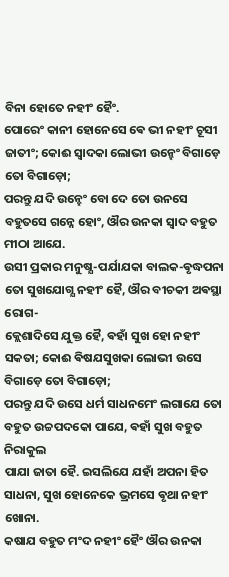ବିନା ହୋତେ ନହୀଂ ହୈଂ.
ପୋରେଂ କାନୀ ହୋନେସେ ଵେ ଭୀ ନହୀଂ ଚୂସୀ ଜାତୀଂ; କୋଈ ସ୍ଵାଦକା ଲୋଭୀ ଉନ୍ହେଂ ବିଗାଡ଼େ ତୋ ବିଗାଡ଼ୋ;
ପରନ୍ତୁ ଯଦି ଉନ୍ହେଂ ବୋ ଦେ ତୋ ଉନସେ ବହୁତସେ ଗନ୍ନେ ହୋଂ, ଔର ଉନକା ସ୍ଵାଦ ବହୁତ ମୀଠା ଆଯେ.
ଉସୀ ପ୍ରକାର ମନୁଷ୍ଯ-ପର୍ଯାଯକା ବାଲକ-ଵୃଦ୍ଧପନା ତୋ ସୁଖଯୋଗ୍ଯ ନହୀଂ ହୈ, ଔର ବୀଚକୀ ଅଵସ୍ଥା ରୋଗ-
କ୍ଲେଶାଦିସେ ଯୁକ୍ତ ହୈ, ଵହାଁ ସୁଖ ହୋ ନହୀଂ ସକତା; କୋଈ ଵିଷଯସୁଖକା ଲୋଭୀ ଉସେ ବିଗାଡ଼େ ତୋ ବିଗାଡ଼ୋ;
ପରନ୍ତୁ ଯଦି ଉସେ ଧର୍ମ ସାଧନମେଂ ଲଗାଯେ ତୋ ବହୁତ ଉଚ୍ଚପଦକୋ ପାଯେ, ଵହାଁ ସୁଖ ବହୁତ ନିରାକୁଲ
ପାଯା ଜାତା ହୈ. ଇସଲିଯେ ଯହାଁ ଅପନା ହିତ ସାଧନା, ସୁଖ ହୋନେକେ ଭ୍ରମସେ ଵୃଥା ନହୀଂ ଖୋନା.
କଷାଯ ବହୁତ ମଂଦ ନହୀଂ ହୈଂ ଔର ଉନକା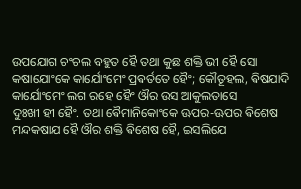ଉପଯୋଗ ଚଂଚଲ ବହୁତ ହୈ ତଥା କୁଛ ଶକ୍ତି ଭୀ ହୈ ସୋ
କଷାଯୋଂକେ କାର୍ଯୋଂମେଂ ପ୍ରଵର୍ତତେ ହୈଂ; କୌତୂହଲ, ଵିଷଯାଦି କାର୍ଯୋଂମେଂ ଲଗ ରହେ ହୈଂ ଔର ଉସ ଆକୁଲତାସେ
ଦୁଃଖୀ ହୀ ହୈଂ. ତଥା ଵୈମାନିକୋଂକେ ଊପର-ଊପର ଵିଶେଷ ମନ୍ଦକଷାଯ ହୈ ଔର ଶକ୍ତି ଵିଶେଷ ହୈ, ଇସଲିଯେ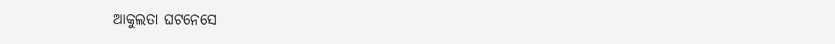ଆକୁଲତା ଘଟନେସେ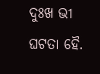ଦୁଃଖ ଭୀ ଘଟତା ହୈ.